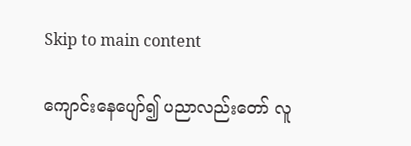Skip to main content

ကျောင်းနေပျော်၍ ပညာလည်းတော် လူ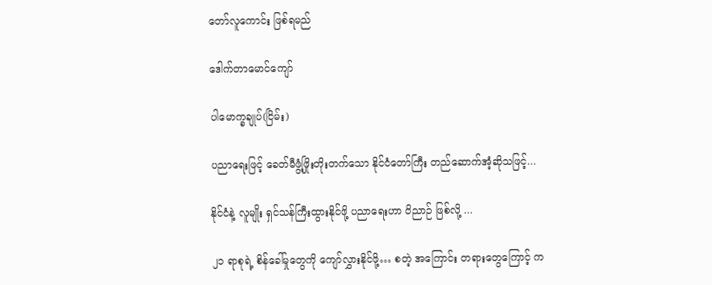တော်လူကောင်း ဖြစ်ရမည်

ဒေါက်တာမောင်ကျော်

ပါမောက္ခချုပ်(ငြိမ်း)

ပညာရေးဖြင့် ခေတ်မီဖွံ့ဖြိုးတိုးတက်သော နိုင်ငံတော်ကြီး တည်ဆောက်အံ့ဆိုသဖြင့်...

နိုင်ငံနဲ့ လူမျိုး ရှင်သန်ကြီးထွားနိုင်ဖို့ ပညာရေးဟာ ဝိညာဉ် ဖြစ်လို့ ...

၂၁ ရာစုရဲ့ စိန်ခေါ်မှုတွေကို ကျော်လွှားနိုင်ဖို့… စတဲ့ အကြောင်း တရားတွေကြောင့် က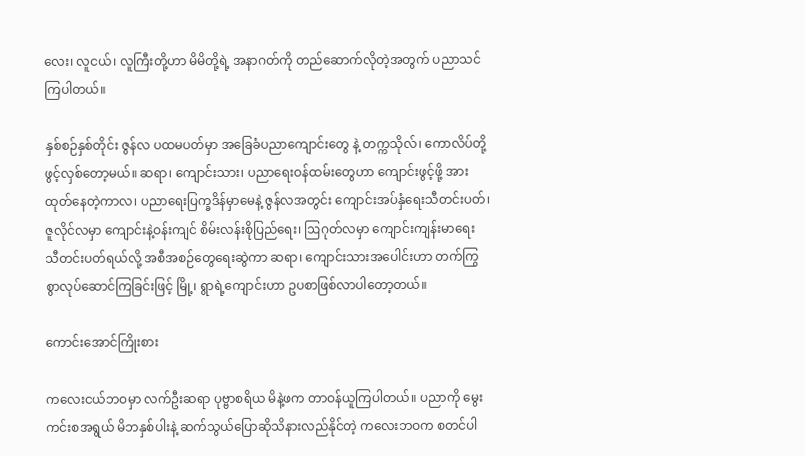လေး၊ လူငယ်၊ လူကြီးတို့ဟာ မိမိတို့ရဲ့ အနာဂတ်ကို တည်ဆောက်လိုတဲ့အတွက် ပညာသင်ကြပါတယ်။

နှစ်စဉ်နှစ်တိုင်း ဇွန်လ ပထမပတ်မှာ အခြေခံပညာကျောင်းတွေ နဲ့ တက္ကသိုလ်၊ ကောလိပ်တို့ ဖွင့်လှစ်တော့မယ်။ ဆရာ၊ ကျောင်းသား၊ ပညာရေးဝန်ထမ်းတွေဟာ ကျောင်းဖွင့်ဖို့ အားထုတ်နေတဲ့ကာလ၊ ပညာရေးပြက္ခဒိန်မှာမေနဲ့ ဇွန်လအတွင်း ကျောင်းအပ်နှံရေးသီတင်းပတ်၊ ဇူလိုင်လမှာ ကျောင်းနဲ့ဝန်းကျင် စိမ်းလန်းစိုပြည်ရေး၊ ဩဂုတ်လမှာ ကျောင်းကျန်းမာရေး သီတင်းပတ်ရယ်လို့ အစီအစဉ်တွေရေးဆွဲကာ ဆရာ၊ ကျောင်းသားအပေါင်းဟာ တက်ကြွစွာလုပ်ဆောင်ကြခြင်းဖြင့် မြို့၊ ရွာရဲ့ကျောင်းဟာ ဥပစာဖြစ်လာပါတော့တယ်။

ကောင်းအောင်ကြိုးစား

ကလေးငယ်ဘဝမှာ လက်ဦးဆရာ ပုဗ္ဗာစရိယ မိနဲ့ဖက တာဝန်ယူကြပါတယ်။ ပညာကို မွေးကင်းစအရွယ် မိဘနှစ်ပါးနဲ့ ဆက်သွယ်ပြောဆိုသိနားလည်နိုင်တဲ့ ကလေးဘဝက စတင်ပါ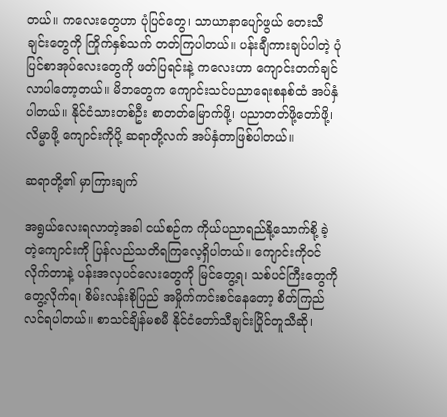တယ်။ ကလေးတွေဟာ ပုံပြင်တွေ၊ သာယာနာပျော်ဖွယ် တေးသီချင်းတွေကို ကြိုက်နှစ်သက် တတ်ကြပါတယ်။ ပန်းချီကားချပ်ပါတဲ့ ပုံပြင်စာအုပ်လေးတွေကို ဖတ်ပြရင်းနဲ့ ကလေးဟာ ကျောင်းတက်ချင်လာပါတော့တယ်။ မိဘတွေက ကျောင်းသင်ပညာရေးစနစ်ထံ အပ်နှံပါတယ်။ နိုင်ငံသားတစ်ဦး စာတတ်မြောက်ဖို့၊ ပညာတတ်ဖို့တော်ဖို့၊ လိမ္မာဖို့ ကျောင်းကိုပို့ ဆရာတို့လက် အပ်နှံတာဖြစ်ပါတယ်။

ဆရာတို့၏ မှာကြားချက်

အရွယ်လေးရလာတဲ့အခါ ငယ်စဉ်က ကိုယ်ပညာရည်နို့သောက်စို့ ခဲ့တဲ့ကျောင်းကို ပြန်လည်သတိရကြလေ့ရှိပါတယ်။ ကျောင်းကိုဝင်လိုက်တာနဲ့ ပန်းအလှပင်လေးတွေကို မြင်တွေ့ရ၊ သစ်ပင်ကြီးတွေကို တွေ့လိုက်ရ၊ စိမ်းလန်းစိုပြည် အမှိုက်ကင်းစင်နေတော့ စိတ်ကြည်လင်ရပါတယ်။ စာသင်ချိန်မစမီ နိုင်ငံတော်သီချင်းပြိုင်တူသီဆို၊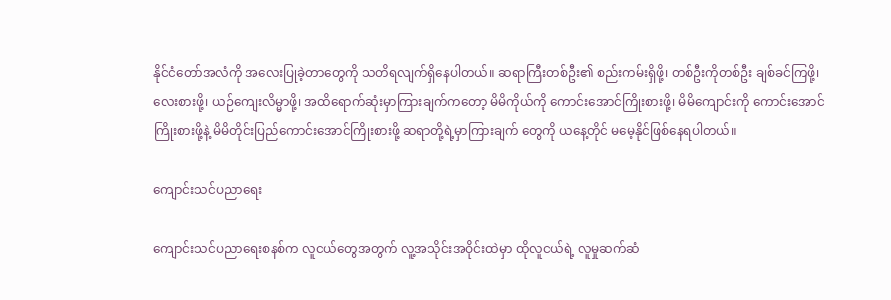နိုင်ငံတော်အလံကို အလေးပြုခဲ့တာတွေကို သတိရလျက်ရှိနေပါတယ်။ ဆရာကြီးတစ်ဦး၏ စည်းကမ်းရှိဖို့၊ တစ်ဦးကိုတစ်ဦး ချစ်ခင်ကြဖို့၊ လေးစားဖို့၊ ယဉ်ကျေးလိမ္မာဖို့၊ အထိရောက်ဆုံးမှာကြားချက်ကတော့ မိမိကိုယ်ကို ကောင်းအောင်ကြိုးစားဖို့၊ မိမိကျောင်းကို ကောင်းအောင်ကြိုးစားဖို့နဲ့ မိမိတိုင်းပြည်ကောင်းအောင်ကြိုးစားဖို့ ဆရာတို့ရဲ့မှာကြားချက် တွေကို ယနေ့တိုင် မမေ့နိုင်ဖြစ်နေရပါတယ်။

ကျောင်းသင်ပညာရေး

ကျောင်းသင်ပညာရေးစနစ်က လူငယ်တွေအတွက် လူ့အသိုင်းအဝိုင်းထဲမှာ ထိုလူငယ်ရဲ့ လူမှုဆက်ဆံ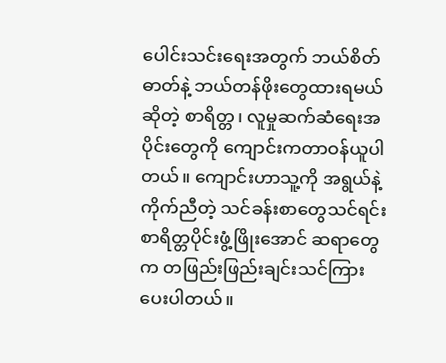ပေါင်းသင်းရေးအတွက် ဘယ်စိတ်ဓာတ်နဲ့ ဘယ်တန်ဖိုးတွေထားရမယ်ဆိုတဲ့ စာရိတ္တ၊ လူမှုဆက်ဆံရေးအပိုင်းတွေကို ကျောင်းကတာဝန်ယူပါတယ်။ ကျောင်းဟာသူ့ကို အရွယ်နဲ့ကိုက်ညီတဲ့ သင်ခန်းစာတွေသင်ရင်း စာရိတ္တပိုင်းဖွံ့ဖြိုးအောင် ဆရာတွေက တဖြည်းဖြည်းချင်းသင်ကြားပေးပါတယ်။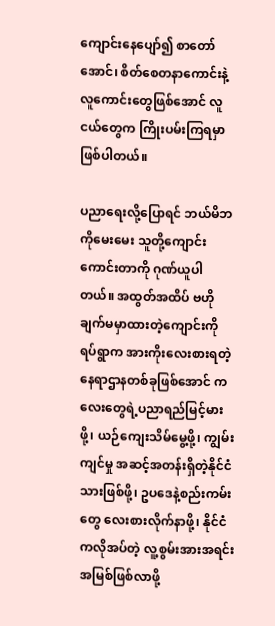ကျောင်းနေပျော်၍ စာတော်အောင်၊ စိတ်စေတနာကောင်းနဲ့ လူကောင်းတွေဖြစ်အောင် လူငယ်တွေက ကြိုးပမ်းကြရမှာဖြစ်ပါတယ်။

ပညာရေးလို့ပြောရင် ဘယ်မိဘကိုမေးမေး သူတို့ကျောင်းကောင်းတာကို ဂုဏ်ယူပါတယ်။ အထွတ်အထိပ် ဗဟိုချက်မမှာထားတဲ့ကျောင်းကို ရပ်ရွာက အားကိုးလေးစားရတဲ့ နေရာဌာနတစ်ခုဖြစ်အောင် ကလေးတွေရဲ့ပညာရည်မြင့်မားဖို့၊ ယဉ်ကျေးသိမ်မွေ့ဖို့၊ ကျွမ်းကျင်မှု အဆင့်အတန်းရှိတဲ့နိုင်ငံသားဖြစ်ဖို့၊ ဥပဒေနဲ့စည်းကမ်းတွေ လေးစားလိုက်နာဖို့၊ နိုင်ငံကလိုအပ်တဲ့ လူ့စွမ်းအားအရင်းအမြစ်ဖြစ်လာဖို့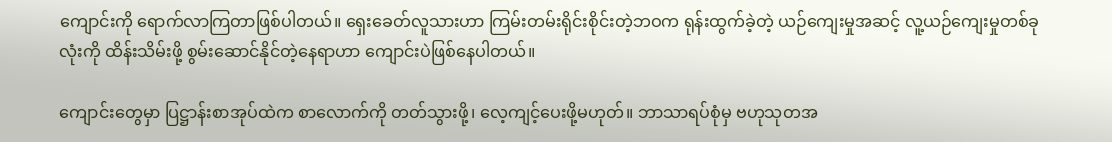ကျောင်းကို ရောက်လာကြတာဖြစ်ပါတယ်။ ရှေးခေတ်လူသားဟာ ကြမ်းတမ်းရိုင်းစိုင်းတဲ့ဘဝက ရုန်းထွက်ခဲ့တဲ့ ယဉ်ကျေးမှုအဆင့် လူ့ယဉ်ကျေးမှုတစ်ခုလုံးကို ထိန်းသိမ်းဖို့ စွမ်းဆောင်နိုင်တဲ့နေရာဟာ ကျောင်းပဲဖြစ်နေပါတယ်။

ကျောင်းတွေမှာ ပြဋ္ဌာန်းစာအုပ်ထဲက စာလောက်ကို တတ်သွားဖို့၊ လေ့ကျင့်ပေးဖို့မဟုတ်။ ဘာသာရပ်စုံမှ ဗဟုသုတအ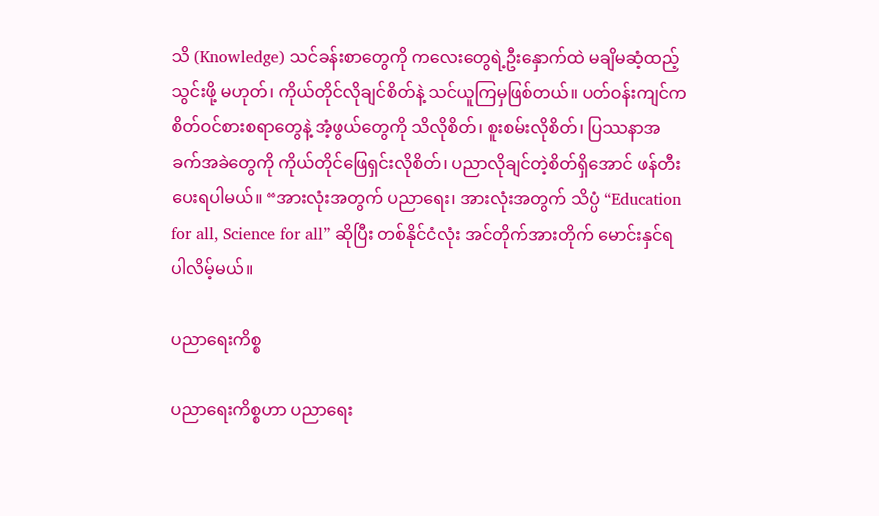သိ (Knowledge) သင်ခန်းစာတွေကို ကလေးတွေရဲ့ဦးနှောက်ထဲ မချိမဆံ့ထည့်သွင်းဖို့ မဟုတ်၊ ကိုယ်တိုင်လိုချင်စိတ်နဲ့ သင်ယူကြမှဖြစ်တယ်။ ပတ်ဝန်းကျင်က စိတ်ဝင်စားစရာတွေနဲ့ အံ့ဖွယ်တွေကို သိလိုစိတ်၊ စူးစမ်းလိုစိတ်၊ ပြဿနာအခက်အခဲတွေကို ကိုယ်တိုင်ဖြေရှင်းလိုစိတ်၊ ပညာလိုချင်တဲ့စိတ်ရှိအောင် ဖန်တီးပေးရပါမယ်။ “အားလုံးအတွက် ပညာရေး၊ အားလုံးအတွက် သိပ္ပံ “Education for all, Science for all” ဆိုပြီး တစ်နိုင်ငံလုံး အင်တိုက်အားတိုက် မောင်းနှင်ရပါလိမ့်မယ်။

ပညာရေးကိစ္စ

ပညာရေးကိစ္စဟာ ပညာရေး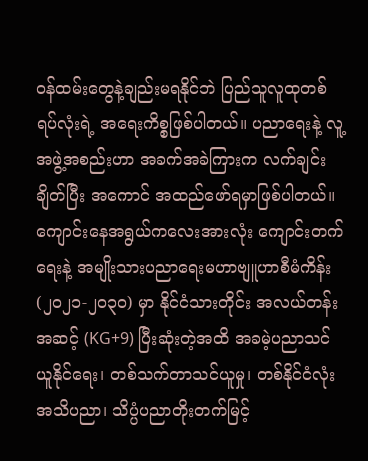ဝန်ထမ်းတွေနဲ့ချည်းမရနိုင်ဘဲ ပြည်သူလူထုတစ်ရပ်လုံးရဲ့ အရေးကိစ္စဖြစ်ပါတယ်။ ပညာရေးနဲ့ လူ့အဖွဲ့အစည်းဟာ အခက်အခဲကြားက လက်ချင်းချိတ်ပြီး အကောင် အထည်ဖော်ရမှာဖြစ်ပါတယ်။ ကျောင်းနေအရွယ်ကလေးအားလုံး ကျောင်းတက်ရေးနဲ့ အမျိုးသားပညာရေးမဟာဗျူဟာစီမံကိန်း (၂၀၂၁-၂၀၃၀) မှာ နိုင်ငံသားတိုင်း အလယ်တန်းအဆင့် (KG+9) ပြီးဆုံးတဲ့အထိ အခမဲ့ပညာသင်ယူနိုင်ရေး၊ တစ်သက်တာသင်ယူမှု၊ တစ်နိုင်ငံလုံးအသိပညာ၊ သိပ္ပံပညာတိုးတက်မြင့်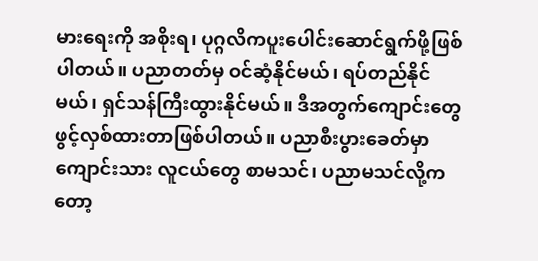မားရေးကို အစိုးရ၊ ပုဂ္ဂလိကပူးပေါင်းဆောင်ရွက်ဖို့ဖြစ်ပါတယ်။ ပညာတတ်မှ ဝင်ဆံ့နိုင်မယ်၊ ရပ်တည်နိုင်မယ်၊ ရှင်သန်ကြီးထွားနိုင်မယ်။ ဒီအတွက်ကျောင်းတွေ ဖွင့်လှစ်ထားတာဖြစ်ပါတယ်။ ပညာစီးပွားခေတ်မှာ ကျောင်းသား လူငယ်တွေ စာမသင်၊ ပညာမသင်လို့ကတော့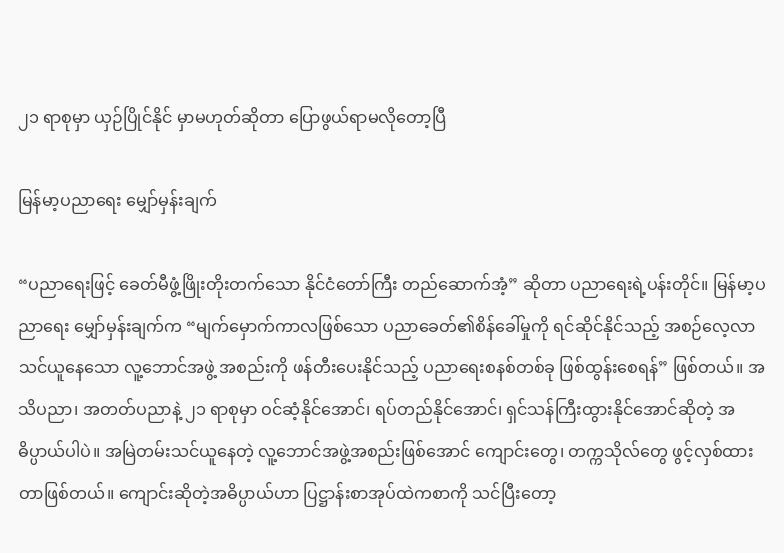၂၁ ရာစုမှာ ယှဉ်ပြိုင်နိုင် မှာမဟုတ်ဆိုတာ ပြောဖွယ်ရာမလိုတော့ပြီ

မြန်မာ့ပညာရေး မျှော်မှန်းချက်

“ပညာရေးဖြင့် ခေတ်မီဖွံ့ဖြိုးတိုးတက်သော နိုင်ငံတော်ကြီး တည်ဆောက်အံ့” ဆိုတာ ပညာရေးရဲ့ပန်းတိုင်။ မြန်မာ့ပညာရေး မျှော်မှန်းချက်က “မျက်မှောက်ကာလဖြစ်သော ပညာခေတ်၏စိန်ခေါ်မှုကို ရင်ဆိုင်နိုင်သည့် အစဉ်လေ့လာသင်ယူနေသော လူ့ဘောင်အဖွဲ့ အစည်းကို ဖန်တီးပေးနိုင်သည့် ပညာရေးစနစ်တစ်ခု ဖြစ်ထွန်းစေရန်” ဖြစ်တယ်။ အသိပညာ၊ အတတ်ပညာနဲ့ ၂၁ ရာစုမှာ ဝင်ဆံ့နိုင်အောင်၊ ရပ်တည်နိုင်အောင်၊ ရှင်သန်ကြီးထွားနိုင်အောင်ဆိုတဲ့ အဓိပ္ပာယ်ပါပဲ။ အမြဲတမ်းသင်ယူနေတဲ့ လူ့ဘောင်အဖွဲ့အစည်းဖြစ်အောင် ကျောင်းတွေ၊ တက္ကသိုလ်တွေ ဖွင့်လှစ်ထားတာဖြစ်တယ်။ ကျောင်းဆိုတဲ့အဓိပ္ပာယ်ဟာ ပြဋ္ဌာန်းစာအုပ်ထဲကစာကို သင်ပြီးတော့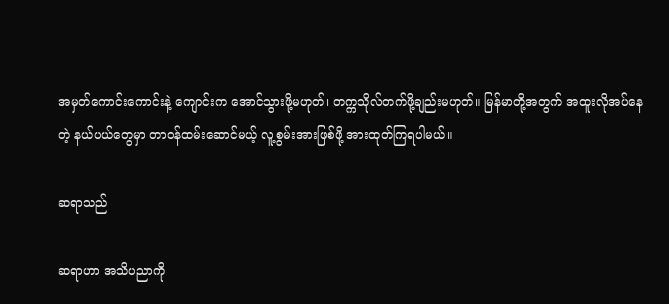အမှတ်ကောင်းကောင်းနဲ့ ကျောင်းက အောင်သွားဖို့မဟုတ်၊ တက္ကသိုလ်တက်ဖို့ချည်းမဟုတ်။ မြန်မာတို့အတွက် အထူးလိုအပ်နေတဲ့ နယ်ပယ်တွေမှာ တာဝန်ထမ်းဆောင်မယ့် လူ့စွမ်းအားဖြစ်ဖို့ အားထုတ်ကြရပါမယ်။

ဆရာသည်

ဆရာဟာ အသိပညာကို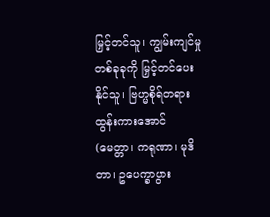မြှင့်တင်သူ၊ ကျွမ်းကျင်မှုတစ်ခုခုကို မြှင့်တင်ပေးနိုင်သူ၊ ဗြဟ္မစိုရ်တရားထွန်းကားအောင် (မေတ္တာ၊ ကရုဏာ၊ မုဒိတာ၊ ဥပေက္ခာပွား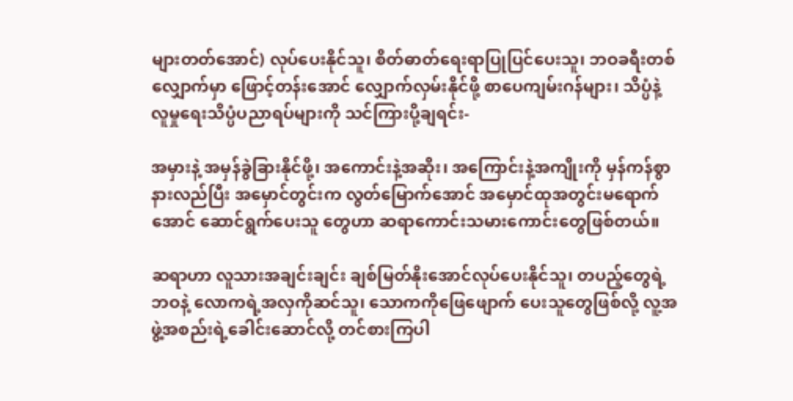များတတ်အောင်) လုပ်ပေးနိုင်သူ၊ စိတ်ဓာတ်ရေးရာပြုပြင်ပေးသူ၊ ဘဝခရီးတစ်လျှောက်မှာ ဖြောင့်တန်းအောင် လျှောက်လှမ်းနိုင်ဖို့ စာပေကျမ်းဂန်များ၊ သိပ္ပံနဲ့ လူမှုရေးသိပ္ပံပညာရပ်များကို သင်ကြားပို့ချရင်း-

အမှားနဲ့ အမှန်ခွဲခြားနိုင်ဖို့၊ အကောင်းနဲ့အဆိုး၊ အကြောင်းနဲ့အကျိုးကို မှန်ကန်စွာနားလည်ပြီး အမှောင်တွင်းက လွတ်မြောက်အောင် အမှောင်ထုအတွင်းမရောက်အောင် ဆောင်ရွက်ပေးသူ တွေဟာ ဆရာကောင်းသမားကောင်းတွေဖြစ်တယ်။

ဆရာဟာ လူသားအချင်းချင်း ချစ်မြတ်နိုးအောင်လုပ်ပေးနိုင်သူ၊ တပည့်တွေရဲ့ဘဝနဲ့ လောကရဲ့အလှကိုဆင်သူ၊ သောကကိုဖြေဖျောက် ပေးသူတွေဖြစ်လို့ လူ့အဖွဲ့အစည်းရဲ့ခေါင်းဆောင်လို့ တင်စားကြပါ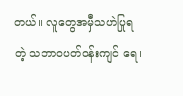တယ်။ လူတွေအမှီသဟဲပြုရတဲ့ သဘာဝပတ်ဝန်းကျင် ရေ၊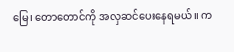မြေ၊ တောတောင်ကို အလှဆင်ပေးနေရမယ်။ က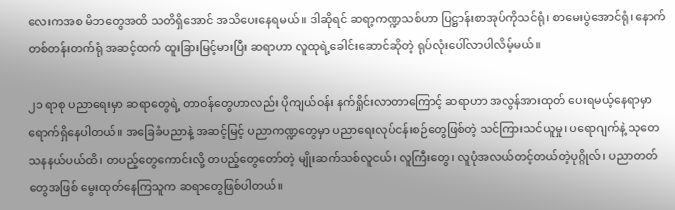လေးကအစ မိဘတွေအထိ သတိရှိအောင် အသိပေးနေရမယ်။ ဒါဆိုရင် ဆရာ့ကဏ္ဍသစ်ဟာ ပြဋ္ဌာန်းစာအုပ်ကိုသင်ရုံ၊ စာမေးပွဲအောင်ရုံ၊ နောက်တစ်တန်းတက်ရုံ အဆင့်ထက် ထူးခြားမြင့်မားပြီး ဆရာဟာ လူထုရဲ့ခေါင်းဆောင်ဆိုတဲ့ ရုပ်လုံးပေါ်လာပါလိမ့်မယ်။

၂၁ ရာစု ပညာရေးမှာ ဆရာတွေရဲ့ တာဝန်တွေဟာလည်း ပိုကျယ်ဝန်း နက်ရှိုင်းလာတာကြောင့် ဆရာဟာ အလွန်အားထုတ် ပေးရမယ့်နေရာမှာ ရောက်ရှိနေပါတယ်။ အခြေခံပညာနဲ့ အဆင့်မြင့် ပညာကဏ္ဍတွေမှာ ပညာရေးလုပ်ငန်းစဉ်တွေဖြစ်တဲ့ သင်ကြားသင်ယူမှု၊ ပရောဂျက်နဲ့ သုတေသနနယ်ပယ်ထိ၊ တပည့်တွေကောင်းလို့ တပည့်တွေတော်တဲ့ မျိုးဆက်သစ်လူငယ်၊ လူကြီးတွေ၊ လူပုံအလယ်တင့်တယ်တဲ့ပုဂ္ဂိုလ်၊ ပညာတတ်တွေအဖြစ် မွေးထုတ်နေကြသူက ဆရာတွေဖြစ်ပါတယ်။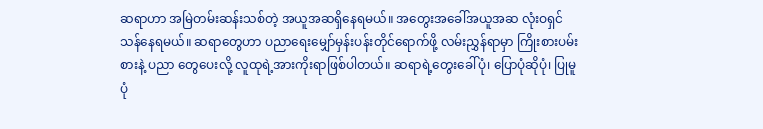ဆရာဟာ အမြဲတမ်းဆန်းသစ်တဲ့ အယူအဆရှိနေရမယ်။ အတွေးအခေါ်အယူအဆ လုံးဝရှင်သန်နေရမယ်။ ဆရာတွေဟာ ပညာရေးမျှော်မှန်းပန်းတိုင်ရောက်ဖို့ လမ်းညွှန်ရာမှာ ကြိုးစားပမ်းစားနဲ့ ပညာ တွေပေးလို့ လူထုရဲ့အားကိုးရာဖြစ်ပါတယ်။ ဆရာရဲ့တွေးခေါ်ပုံ၊ ပြောပုံဆိုပုံ၊ ပြုမူပုံ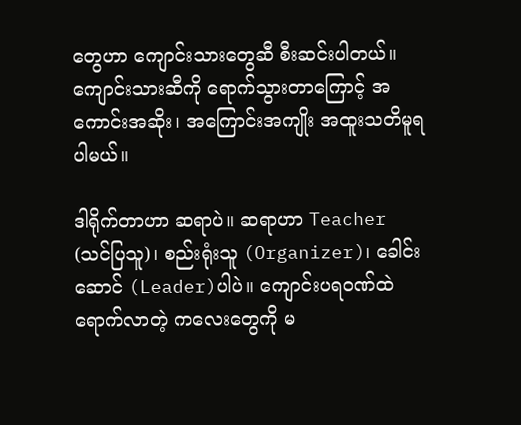တွေဟာ ကျောင်းသားတွေဆီ စီးဆင်းပါတယ်။ ကျောင်းသားဆီကို ရောက်သွားတာကြောင့် အကောင်းအဆိုး၊ အကြောင်းအကျိုး အထူးသတိမူရပါမယ်။

ဒါရိုက်တာဟာ ဆရာပဲ။ ဆရာဟာ Teacher (သင်ပြသူ)၊ စည်းရုံးသူ (Organizer)၊ ခေါင်းဆောင် (Leader)ပါပဲ။ ကျောင်းပရဝဏ်ထဲရောက်လာတဲ့ ကလေးတွေကို မ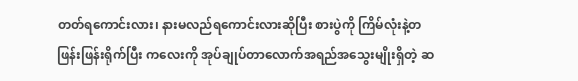တတ်ရကောင်းလား၊ နားမလည်ရကောင်းလားဆိုပြီး စားပွဲကို ကြိမ်လုံးနဲ့တဖြန်းဖြန်းရိုက်ပြီး ကလေးကို အုပ်ချုပ်တာလောက်အရည်အသွေးမျိုးရှိတဲ့ ဆ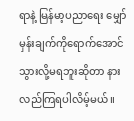ရာနဲ့ မြန်မာ့ပညာရေး မျှော်မှန်းချက်ကိုရောက်အောင် သွားလို့မရဘူးဆိုတာ နားလည်ကြရပါလိမ့်မယ်။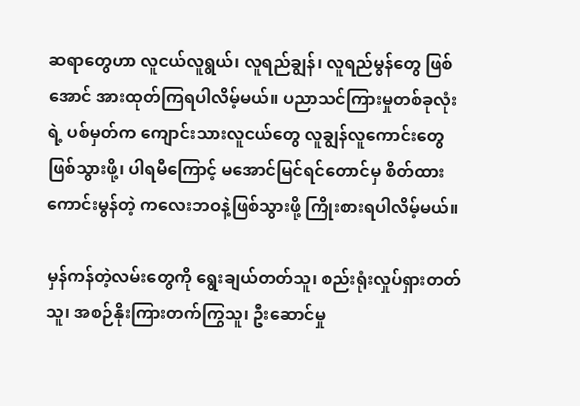ဆရာတွေဟာ လူငယ်လူရွယ်၊ လူရည်ချွန်၊ လူရည်မွန်တွေ ဖြစ်အောင် အားထုတ်ကြရပါလိမ့်မယ်။ ပညာသင်ကြားမှုတစ်ခုလုံးရဲ့ ပစ်မှတ်က ကျောင်းသားလူငယ်တွေ လူချွန်လူကောင်းတွေဖြစ်သွားဖို့၊ ပါရမီကြောင့် မအောင်မြင်ရင်တောင်မှ စိတ်ထားကောင်းမွန်တဲ့ ကလေးဘဝနဲ့ဖြစ်သွားဖို့ ကြိုးစားရပါလိမ့်မယ်။

မှန်ကန်တဲ့လမ်းတွေကို ရွေးချယ်တတ်သူ၊ စည်းရုံးလှုပ်ရှားတတ်သူ၊ အစဉ်နိုးကြားတက်ကြွသူ၊ ဦးဆောင်မှု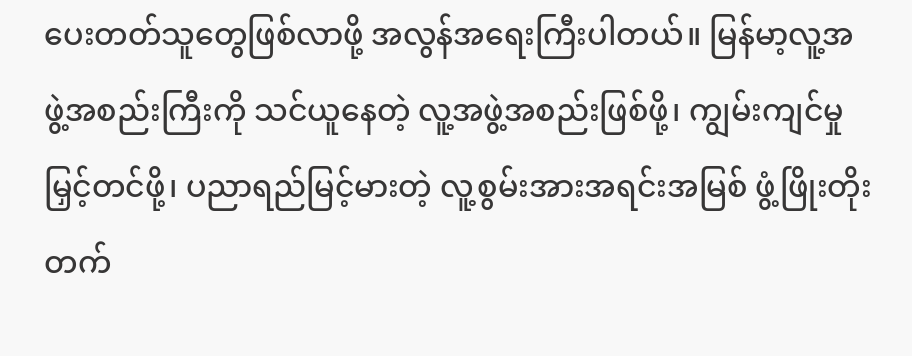ပေးတတ်သူတွေဖြစ်လာဖို့ အလွန်အရေးကြီးပါတယ်။ မြန်မာ့လူ့အဖွဲ့အစည်းကြီးကို သင်ယူနေတဲ့ လူ့အဖွဲ့အစည်းဖြစ်ဖို့၊ ကျွမ်းကျင်မှုမြှင့်တင်ဖို့၊ ပညာရည်မြင့်မားတဲ့ လူ့စွမ်းအားအရင်းအမြစ် ဖွံ့ဖြိုးတိုးတက်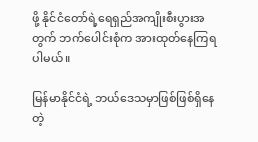ဖို့ နိုင်ငံတော်ရဲ့ရေရှည်အကျိုးစီးပွားအတွက် ဘက်ပေါင်းစုံက အားထုတ်နေကြရပါမယ်။

မြန်မာနိုင်ငံရဲ့ ဘယ်ဒေသမှာဖြစ်ဖြစ်ရှိနေတဲ့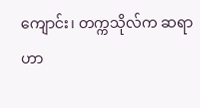ကျောင်း၊ တက္ကသိုလ်က ဆရာဟာ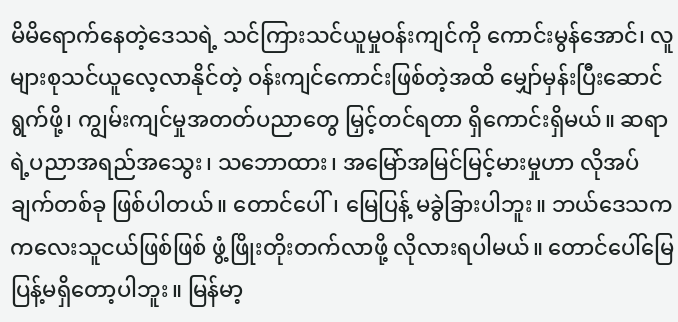မိမိရောက်နေတဲ့ဒေသရဲ့ သင်ကြားသင်ယူမှုဝန်းကျင်ကို ကောင်းမွန်အောင်၊ လူများစုသင်ယူလေ့လာနိုင်တဲ့ ဝန်းကျင်ကောင်းဖြစ်တဲ့အထိ မျှော်မှန်းပြီးဆောင်ရွက်ဖို့၊ ကျွမ်းကျင်မှုအတတ်ပညာတွေ မြှင့်တင်ရတာ ရှိကောင်းရှိမယ်။ ဆရာရဲ့ပညာအရည်အသွေး၊ သဘောထား၊ အမြော်အမြင်မြင့်မားမှုဟာ လိုအပ်ချက်တစ်ခု ဖြစ်ပါတယ်။ တောင်ပေါ်၊ မြေပြန့် မခွဲခြားပါဘူး။ ဘယ်ဒေသက ကလေးသူငယ်ဖြစ်ဖြစ် ဖွံ့ဖြိုးတိုးတက်လာဖို့ လိုလားရပါမယ်။ တောင်ပေါ်မြေပြန့်မရှိတော့ပါဘူး။ မြန်မာ့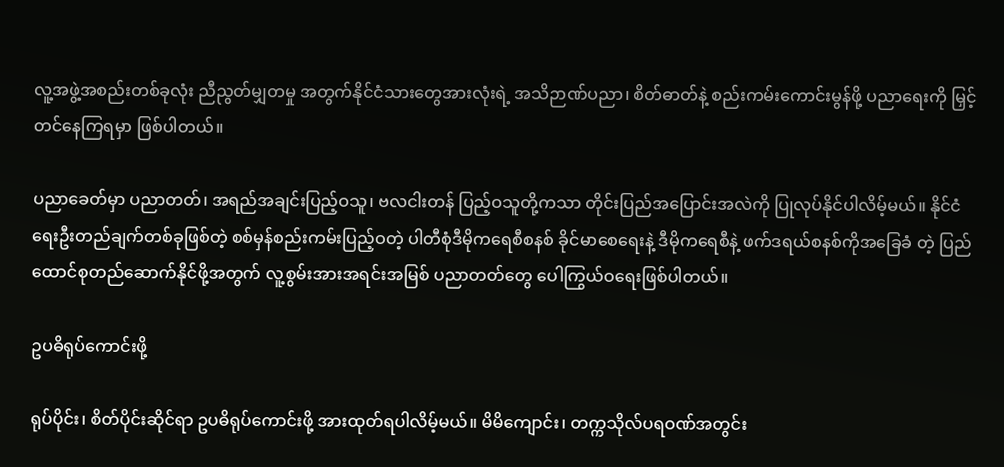လူ့အဖွဲ့အစည်းတစ်ခုလုံး ညီညွတ်မျှတမှု အတွက်နိုင်ငံသားတွေအားလုံးရဲ့ အသိဉာဏ်ပညာ၊ စိတ်ဓာတ်နဲ့ စည်းကမ်းကောင်းမွန်ဖို့ ပညာရေးကို မြှင့်တင်နေကြရမှာ ဖြစ်ပါတယ်။

ပညာခေတ်မှာ ပညာတတ်၊ အရည်အချင်းပြည့်ဝသူ၊ ဗလငါးတန် ပြည့်ဝသူတို့ကသာ တိုင်းပြည်အပြောင်းအလဲကို ပြုလုပ်နိုင်ပါလိမ့်မယ်။ နိုင်ငံရေးဦးတည်ချက်တစ်ခုဖြစ်တဲ့ စစ်မှန်စည်းကမ်းပြည့်ဝတဲ့ ပါတီစုံဒီမိုကရေစီစနစ် ခိုင်မာစေရေးနဲ့ ဒီမိုကရေစီနဲ့ ဖက်ဒရယ်စနစ်ကိုအခြေခံ တဲ့ ပြည်ထောင်စုတည်ဆောက်နိုင်ဖို့အတွက် လူ့စွမ်းအားအရင်းအမြစ် ပညာတတ်တွေ ပေါကြွယ်ဝရေးဖြစ်ပါတယ်။

ဥပဓိရုပ်ကောင်းဖို့

ရုပ်ပိုင်း၊ စိတ်ပိုင်းဆိုင်ရာ ဥပဓိရုပ်ကောင်းဖို့ အားထုတ်ရပါလိမ့်မယ်။ မိမိကျောင်း၊ တက္ကသိုလ်ပရဝဏ်အတွင်း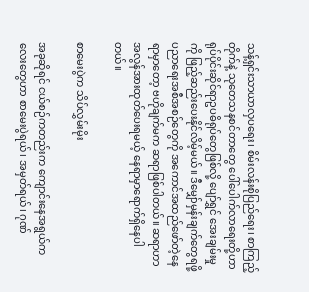သန့်ရှင်းသာယာလှပရေး၊ စိမ်းလန်းစိုပြည်ရေး၊ စာကြည့်တိုက်နဲ့ သုတေသနစင်တာတွေ ပေါ်ပေါက်လာရေးတို့ဟာ ရုပ်ပိုင်းဆိုင်ရာဥပဓိရုပ်တွေဖြစ်လို့ ပျော်ရွှင် အေးချမ်းမှုကို ဖြည့်ဆည်းပေးနိုင်လိမ့်မယ်။ ဒီမျှော်မှန်းချက်တွေရဖို့ ပညာရေးအစီအစဉ်တွေကို အကောင်အထည်ဖော်တဲ့နေရာမှာတော့ ဗဟိုချက်မက ဆရာဖြစ်ပါတယ်။ ဆရာဟာ အလွန်အားထုတ်ပေးရမယ့် နေရာမှာရောက်ရှိနေပါတယ်။

စာမေးပွဲက သိပ်လွှမ်းမိုး

အခုဆိုရင် ငယ်စဉ်ကတည်းက ကျောင်းနေအရွယ်ကလေးတွေဟာ စာမေးပွဲရယ်၊ အမှတ်ရယ်၊ ဂုဏ်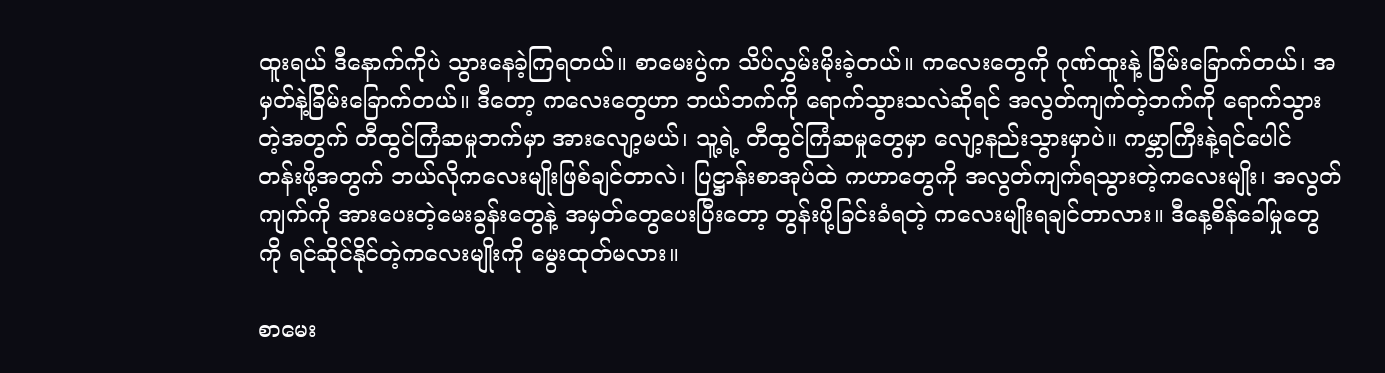ထူးရယ် ဒီနောက်ကိုပဲ သွားနေခဲ့ကြရတယ်။ စာမေးပွဲက သိပ်လွှမ်းမိုးခဲ့တယ်။ ကလေးတွေကို ဂုဏ်ထူးနဲ့ ခြိမ်းခြောက်တယ်၊ အမှတ်နဲ့ခြိမ်းခြောက်တယ်။ ဒီတော့ ကလေးတွေဟာ ဘယ်ဘက်ကို ရောက်သွားသလဲဆိုရင် အလွတ်ကျက်တဲ့ဘက်ကို ရောက်သွားတဲ့အတွက် တီထွင်ကြံဆမှုဘက်မှာ အားလျော့မယ်၊ သူ့ရဲ့ တီထွင်ကြံဆမှုတွေမှာ လျော့နည်းသွားမှာပဲ။ ကမ္ဘာကြီးနဲ့ရင်ပေါင် တန်းဖို့အတွက် ဘယ်လိုကလေးမျိုးဖြစ်ချင်တာလဲ၊ ပြဋ္ဌာန်းစာအုပ်ထဲ ကဟာတွေကို အလွတ်ကျက်ရသွားတဲ့ကလေးမျိုး၊ အလွတ်ကျက်ကို အားပေးတဲ့မေးခွန်းတွေနဲ့ အမှတ်တွေပေးပြီးတော့ တွန်းပို့ခြင်းခံရတဲ့ ကလေးမျိုးရချင်တာလား။ ဒီနေ့စိန်ခေါ်မှုတွေကို ရင်ဆိုင်နိုင်တဲ့ကလေးမျိုးကို မွေးထုတ်မလား။

စာမေး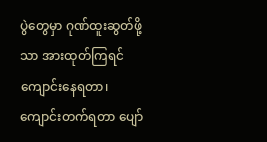ပွဲတွေမှာ ဂုဏ်ထူးဆွတ်ဖို့သာ အားထုတ်ကြရင်ကျောင်းနေရတာ၊ ကျောင်းတက်ရတာ ပျော်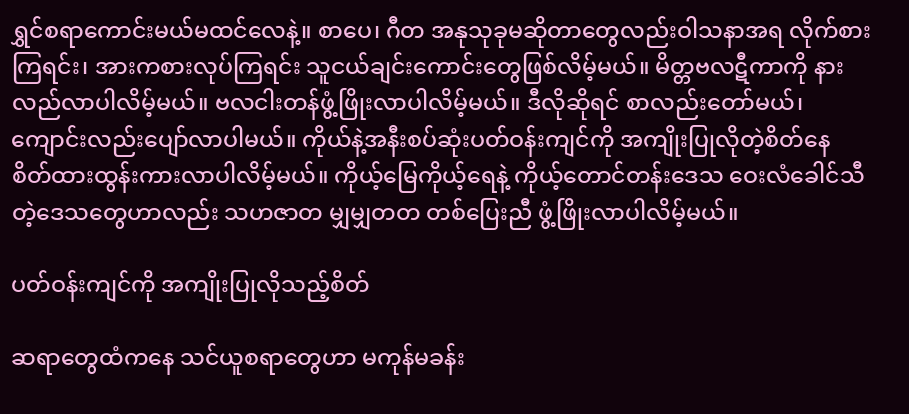ရွှင်စရာကောင်းမယ်မထင်လေနဲ့။ စာပေ၊ ဂီတ အနုသုခုမဆိုတာတွေလည်းဝါသနာအရ လိုက်စားကြရင်း၊ အားကစားလုပ်ကြရင်း သူငယ်ချင်းကောင်းတွေဖြစ်လိမ့်မယ်။ မိတ္တဗလဋီကာကို နားလည်လာပါလိမ့်မယ်။ ဗလငါးတန်ဖွံ့ဖြိုးလာပါလိမ့်မယ်။ ဒီလိုဆိုရင် စာလည်းတော်မယ်၊ ကျောင်းလည်းပျော်လာပါမယ်။ ကိုယ်နဲ့အနီးစပ်ဆုံးပတ်ဝန်းကျင်ကို အကျိုးပြုလိုတဲ့စိတ်နေ စိတ်ထားထွန်းကားလာပါလိမ့်မယ်။ ကိုယ့်မြေကိုယ့်ရေနဲ့ ကိုယ့်တောင်တန်းဒေသ ဝေးလံခေါင်သီတဲ့ဒေသတွေဟာလည်း သဟဇာတ မျှမျှတတ တစ်ပြေးညီ ဖွံ့ဖြိုးလာပါလိမ့်မယ်။

ပတ်ဝန်းကျင်ကို အကျိုးပြုလိုသည့်စိတ်

ဆရာတွေထံကနေ သင်ယူစရာတွေဟာ မကုန်မခန်း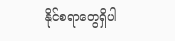နိုင်စရာတွေရှိပါ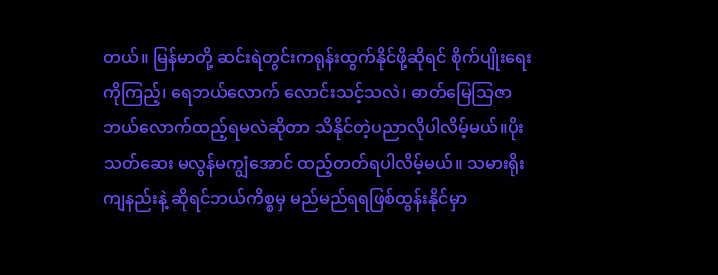တယ်။ မြန်မာတို့ ဆင်းရဲတွင်းကရုန်းထွက်နိုင်ဖို့ဆိုရင် စိုက်ပျိုးရေး ကိုကြည့်၊ ရေဘယ်လောက် လောင်းသင့်သလဲ၊ ဓာတ်မြေသြဇာ ဘယ်လောက်ထည့်ရမလဲဆိုတာ သိနိုင်တဲ့ပညာလိုပါလိမ့်မယ်။ပိုးသတ်ဆေး မလွန်မကျွံအောင် ထည့်တတ်ရပါလိမ့်မယ်။ သမားရိုးကျနည်းနဲ့ ဆိုရင်ဘယ်ကိစ္စမှ မည်မည်ရရဖြစ်ထွန်းနိုင်မှာ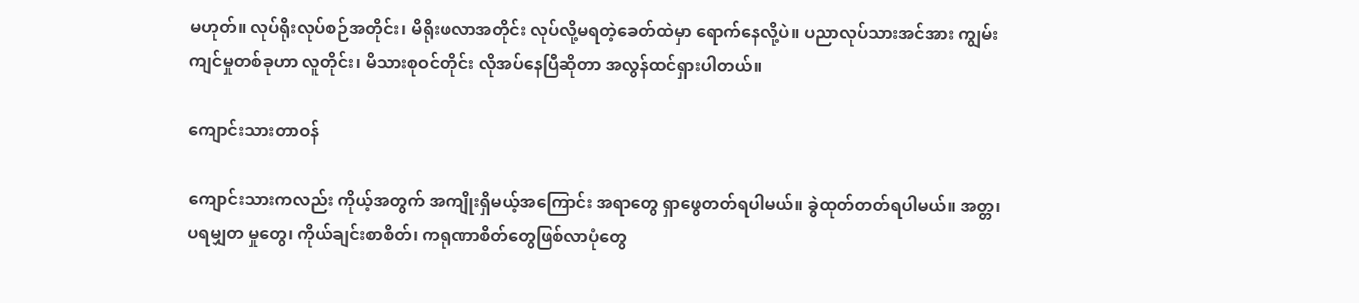မဟုတ်။ လုပ်ရိုးလုပ်စဉ်အတိုင်း၊ မိရိုးဖလာအတိုင်း လုပ်လို့မရတဲ့ခေတ်ထဲမှာ ရောက်နေလို့ပဲ။ ပညာလုပ်သားအင်အား ကျွမ်းကျင်မှုတစ်ခုဟာ လူတိုင်း၊ မိသားစုဝင်တိုင်း လိုအပ်နေပြီဆိုတာ အလွန်ထင်ရှားပါတယ်။

ကျောင်းသားတာဝန်

ကျောင်းသားကလည်း ကိုယ့်အတွက် အကျိုးရှိမယ့်အကြောင်း အရာတွေ ရှာဖွေတတ်ရပါမယ်။ ခွဲထုတ်တတ်ရပါမယ်။ အတ္တ၊ ပရမျှတ မှုတွေ၊ ကိုယ်ချင်းစာစိတ်၊ ကရုဏာစိတ်တွေဖြစ်လာပုံတွေ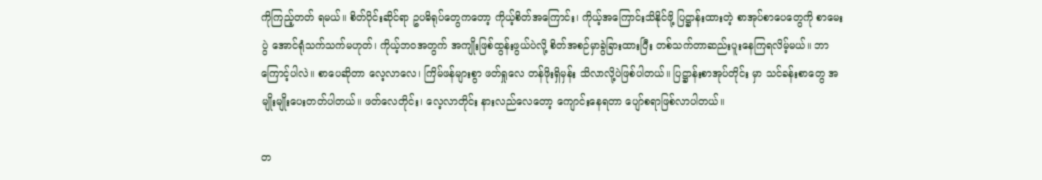ကိုကြည့်တတ် ရမယ်။ စိတ်ပိုင်းဆိုင်ရာ ဥပဓိရုပ်တွေကတော့ ကိုယ့်စိတ်အကြောင်း၊ ကိုယ့်အကြောင်းသိနိုင်ဖို့ ပြဋ္ဌာန်းထားတဲ့ စာအုပ်စာပေတွေကို စာမေးပွဲ အောင်ရုံသက်သက်မဟုတ်၊ ကိုယ့်ဘဝအတွက် အကျိုးဖြစ်ထွန်းဖွယ်ပဲလို့ စိတ်အစဉ်မှာခွဲခြားထားပြီး တစ်သက်တာဆည်းပူးနေကြရလိမ့်မယ်။ ဘာကြောင့်ပါလဲ။ စာပေဆိုတာ လေ့လာလေ၊ ကြိမ်ဖန်များစွာ ဖတ်ရှုလေ တန်ဖိုးရှိမှန်း သိလာလို့ပဲဖြစ်ပါတယ်။ ပြဋ္ဌာန်းစာအုပ်တိုင်း မှာ သင်ခန်းစာတွေ အမျိုးမျိုးပေးတတ်ပါတယ်။ ဖတ်လေတိုင်း၊ လေ့လာတိုင်း နားလည်လေတော့ ကျောင်းနေရတာ ပျော်စရာဖြစ်လာပါတယ်။

တ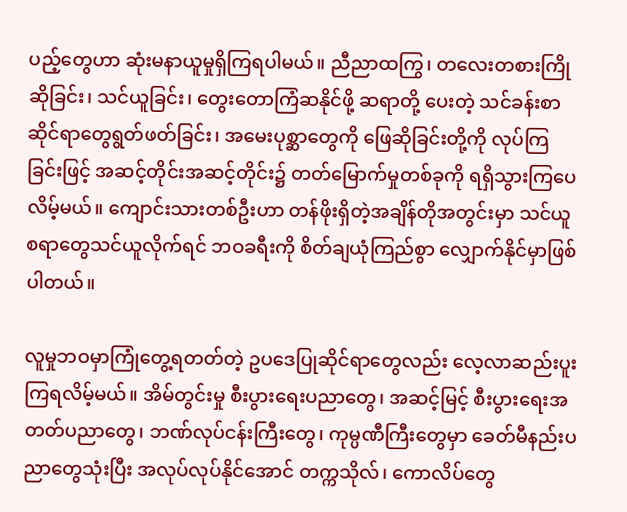ပည့်တွေဟာ ဆုံးမနာယူမှုရှိကြရပါမယ်။ ညီညာထကြွ၊ တလေးတစားကြိုဆိုခြင်း၊ သင်ယူခြင်း၊ တွေးတောကြံဆနိုင်ဖို့ ဆရာတို့ ပေးတဲ့ သင်ခန်းစာဆိုင်ရာတွေရွတ်ဖတ်ခြင်း၊ အမေးပုစ္ဆာတွေကို ဖြေဆိုခြင်းတို့ကို လုပ်ကြခြင်းဖြင့် အဆင့်တိုင်းအဆင့်တိုင်း၌ တတ်မြောက်မှုတစ်ခုကို ရရှိသွားကြပေလိမ့်မယ်။ ကျောင်းသားတစ်ဦးဟာ တန်ဖိုးရှိတဲ့အချိန်တိုအတွင်းမှာ သင်ယူစရာတွေသင်ယူလိုက်ရင် ဘဝခရီးကို စိတ်ချယုံကြည်စွာ လျှောက်နိုင်မှာဖြစ်ပါတယ်။

လူမှုဘဝမှာကြုံတွေ့ရတတ်တဲ့ ဥပဒေပြုဆိုင်ရာတွေလည်း လေ့လာဆည်းပူးကြရလိမ့်မယ်။ အိမ်တွင်းမှု စီးပွားရေးပညာတွေ၊ အဆင့်မြင့် စီးပွားရေးအတတ်ပညာတွေ၊ ဘဏ်လုပ်ငန်းကြီးတွေ၊ ကုမ္ပဏီကြီးတွေမှာ ခေတ်မီနည်းပညာတွေသုံးပြီး အလုပ်လုပ်နိုင်အောင် တက္ကသိုလ်၊ ကောလိပ်တွေ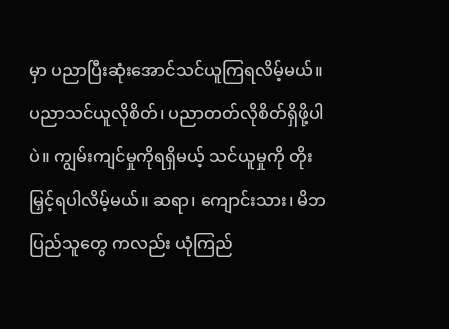မှာ ပညာပြီးဆုံးအောင်သင်ယူကြရလိမ့်မယ်။ ပညာသင်ယူလိုစိတ်၊ ပညာတတ်လိုစိတ်ရှိဖို့ပါပဲ။ ကျွမ်းကျင်မှုကိုရရှိမယ့် သင်ယူမှုကို တိုးမြှင့်ရပါလိမ့်မယ်။ ဆရာ၊ ကျောင်းသား၊ မိဘပြည်သူတွေ ကလည်း ယုံကြည်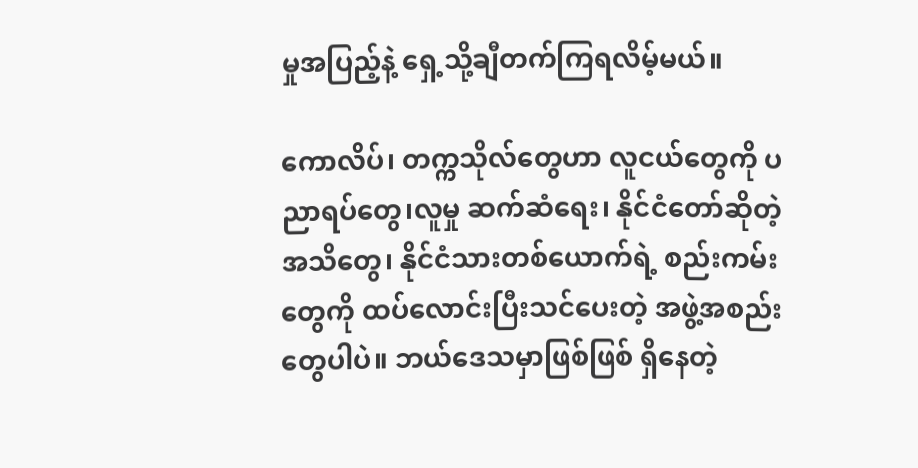မှုအပြည့်နဲ့ ရှေ့သို့ချီတက်ကြရလိမ့်မယ်။

ကောလိပ်၊ တက္ကသိုလ်တွေဟာ လူငယ်တွေကို ပညာရပ်တွေ၊လူမှု ဆက်ဆံရေး၊ နိုင်ငံတော်ဆိုတဲ့ အသိတွေ၊ နိုင်ငံသားတစ်ယောက်ရဲ့ စည်းကမ်းတွေကို ထပ်လောင်းပြီးသင်ပေးတဲ့ အဖွဲ့အစည်းတွေပါပဲ။ ဘယ်ဒေသမှာဖြစ်ဖြစ် ရှိနေတဲ့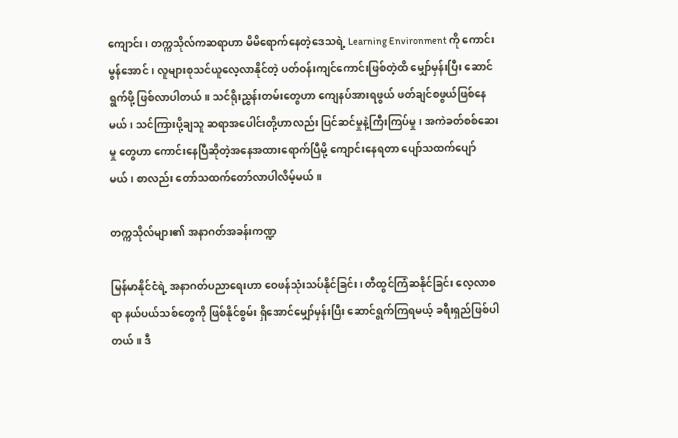ကျောင်း၊ တက္ကသိုလ်ကဆရာဟာ မိမိရောက်နေတဲ့ဒေသရဲ့ Learning Environment ကို ကောင်းမွန်အောင်၊ လူများစုသင်ယူလေ့လာနိုင်တဲ့ ပတ်ဝန်းကျင်ကောင်းဖြစ်တဲ့ထိ မျှော်မှန်းပြီး ဆောင်ရွက်ဖို့ ဖြစ်လာပါတယ်။ သင်ရိုးညွှန်းတမ်းတွေဟာ ကျေနပ်အားရဖွယ် ဖတ်ချင်စဖွယ်ဖြစ်နေမယ်၊ သင်ကြားပို့ချသူ ဆရာအပေါင်းတို့ဟာလည်း ပြင်ဆင်မှုနဲ့ကြီးကြပ်မှု၊ အကဲခတ်စစ်ဆေးမှု တွေဟာ ကောင်းနေပြီဆိုတဲ့အနေအထားရောက်ပြီမို့ ကျောင်းနေရတာ ပျော်သထက်ပျော်မယ်၊ စာလည်း တော်သထက်တော်လာပါလိမ့်မယ်။

တက္ကသိုလ်များ၏ အနာဂတ်အခန်းကဏ္ဍ

မြန်မာနိုင်ငံရဲ့ အနာဂတ်ပညာရေးဟာ ဝေဖန်သုံးသပ်နိုင်ခြင်း၊ တီထွင်ကြံဆနိုင်ခြင်း လေ့လာစရာ နယ်ပယ်သစ်တွေကို ဖြစ်နိုင်စွမ်း ရှိအောင်မျှော်မှန်းပြီး ဆောင်ရွက်ကြရမယ့် ခရီးရှည်ဖြစ်ပါတယ်။ ဒီ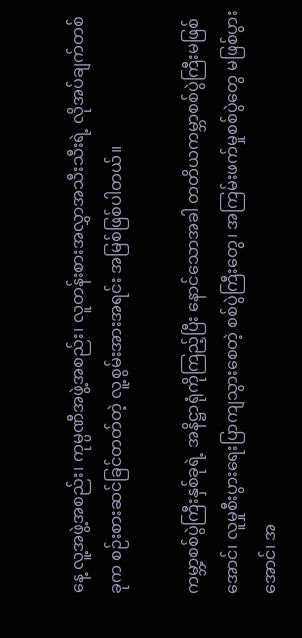နေ့ လူ့အဖွဲ့အစည်း၊ ကုမ္ပဏီအဖွဲ့အစည်း၊ လူတန်းစားအလွှာအသီးသီးရဲ့ လိုအပ်ချက်တစ်ခုက စဉ်းစားဆင်ခြင်တတ်တဲ့ လူ့စွမ်းအားအရင်း အမြစ်ဖြစ်ပါတယ်။

ကမ္ဘာ့စစ်ပွဲကြီးနှစ်ခုရဲ့ အနိဋ္ဌာရုံကိုကြည့်ပြီး နောင်သောအခါ တတိယကမ္ဘာစစ်ပွဲကြီးမဖြစ်အောင်၊ လူမှုစီးပွားရေးပြာကျသွားစေတဲ့ စစ်ပွဲကြီးတွေ၊ အကြမ်းဖက်မှုစစ်ပွဲတွေ မဖြစ်ပွားအောင်၊ အ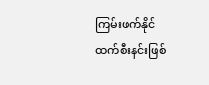ကြမ်းဖက်နိုင်ထက်စီးနင်းဖြစ်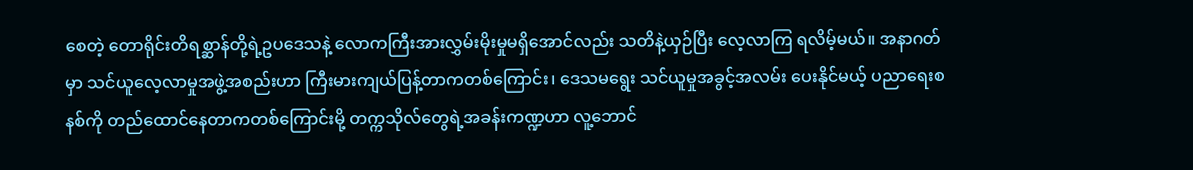စေတဲ့ တောရိုင်းတိရစ္ဆာန်တို့ရဲ့ဥပဒေသနဲ့ လောကကြီးအားလွှမ်းမိုးမှုမရှိအောင်လည်း သတိနဲ့ယှဉ်ပြီး လေ့လာကြ ရလိမ့်မယ်။ အနာဂတ်မှာ သင်ယူလေ့လာမှုအဖွဲ့အစည်းဟာ ကြီးမားကျယ်ပြန့်တာကတစ်ကြောင်း၊ ဒေသမရွေး သင်ယူမှုအခွင့်အလမ်း ပေးနိုင်မယ့် ပညာရေးစနစ်ကို တည်ထောင်နေတာကတစ်ကြောင်းမို့ တက္ကသိုလ်တွေရဲ့အခန်းကဏ္ဍဟာ လူ့ဘောင်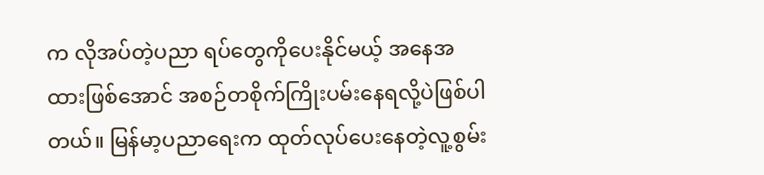က လိုအပ်တဲ့ပညာ ရပ်တွေကိုပေးနိုင်မယ့် အနေအထားဖြစ်အောင် အစဉ်တစိုက်ကြိုးပမ်းနေရလို့ပဲဖြစ်ပါတယ်။ မြန်မာ့ပညာရေးက ထုတ်လုပ်ပေးနေတဲ့လူ့စွမ်း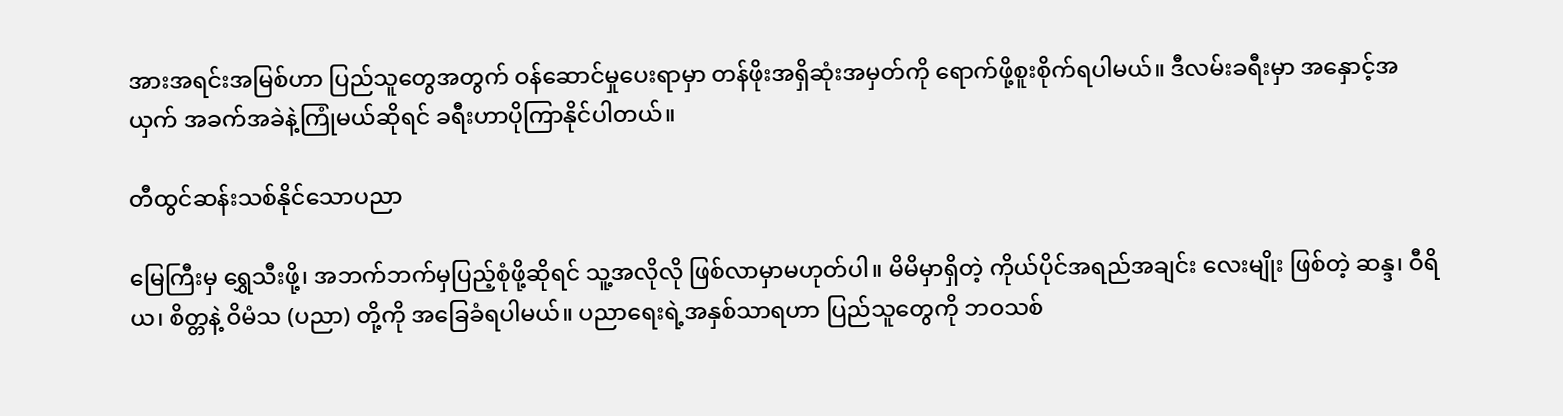အားအရင်းအမြစ်ဟာ ပြည်သူတွေအတွက် ဝန်ဆောင်မှုပေးရာမှာ တန်ဖိုးအရှိဆုံးအမှတ်ကို ရောက်ဖို့စူးစိုက်ရပါမယ်။ ဒီလမ်းခရီးမှာ အနှောင့်အယှက် အခက်အခဲနဲ့ကြုံမယ်ဆိုရင် ခရီးဟာပိုကြာနိုင်ပါတယ်။

တီထွင်ဆန်းသစ်နိုင်သောပညာ

မြေကြီးမှ ရွှေသီးဖို့၊ အဘက်ဘက်မှပြည့်စုံဖို့ဆိုရင် သူ့အလိုလို ဖြစ်လာမှာမဟုတ်ပါ။ မိမိမှာရှိတဲ့ ကိုယ်ပိုင်အရည်အချင်း လေးမျိုး ဖြစ်တဲ့ ဆန္ဒ၊ ဝီရိယ၊ စိတ္တနဲ့ ဝိမံသ (ပညာ) တို့ကို အခြေခံရပါမယ်။ ပညာရေးရဲ့အနှစ်သာရဟာ ပြည်သူတွေကို ဘဝသစ်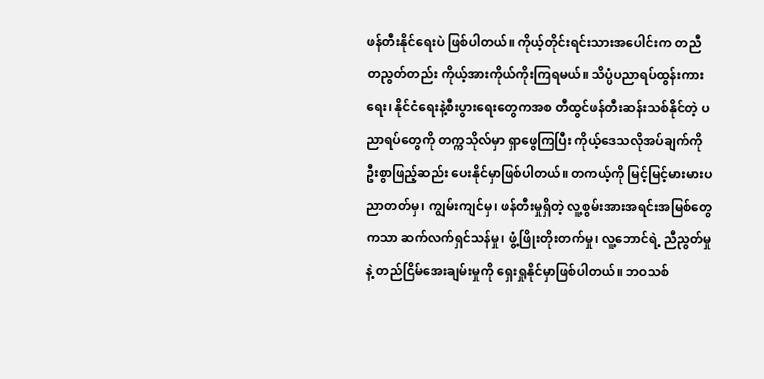ဖန်တီးနိုင်ရေးပဲ ဖြစ်ပါတယ်။ ကိုယ့်တိုင်းရင်းသားအပေါင်းက တညီတညွတ်တည်း ကိုယ့်အားကိုယ်ကိုးကြရမယ်။ သိပ္ပံပညာရပ်ထွန်းကားရေး၊ နိုင်ငံရေးနဲ့စီးပွားရေးတွေကအစ တီထွင်ဖန်တီးဆန်းသစ်နိုင်တဲ့ ပညာရပ်တွေကို တက္ကသိုလ်မှာ ရှာဖွေကြပြီး ကိုယ့်ဒေသလိုအပ်ချက်ကို ဦးစွာဖြည့်ဆည်း ပေးနိုင်မှာဖြစ်ပါတယ်။ တကယ့်ကို မြင့်မြင့်မားမားပညာတတ်မှ၊ ကျွမ်းကျင်မှ၊ ဖန်တီးမှုရှိတဲ့ လူ့စွမ်းအားအရင်းအမြစ်တွေကသာ ဆက်လက်ရှင်သန်မှု၊ ဖွံ့ဖြိုးတိုးတက်မှု၊ လူ့ဘောင်ရဲ့ ညီညွတ်မှုနဲ့ တည်ငြိမ်အေးချမ်းမှုကို ရှေးရှုနိုင်မှာဖြစ်ပါတယ်။ ဘဝသစ်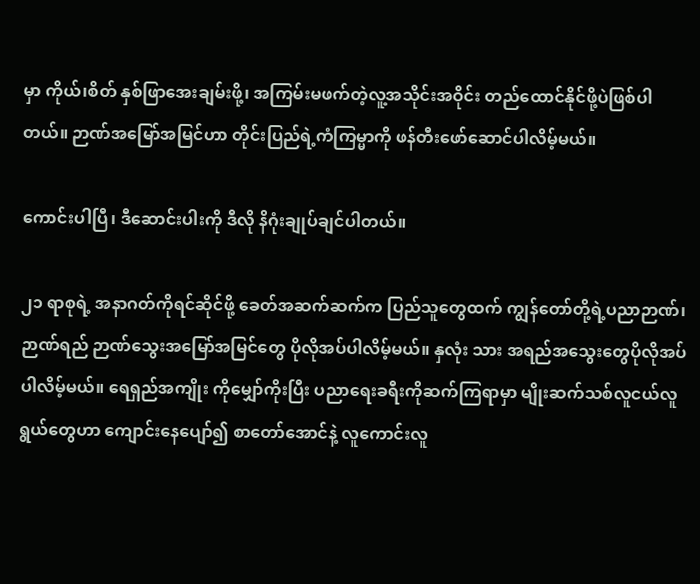မှာ ကိုယ်၊စိတ် နှစ်ဖြာအေးချမ်းဖို့၊ အကြမ်းမဖက်တဲ့လူ့အသိုင်းအဝိုင်း တည်ထောင်နိုင်ဖို့ပဲဖြစ်ပါတယ်။ ဉာဏ်အမြော်အမြင်ဟာ တိုင်းပြည်ရဲ့ကံကြမ္မာကို ဖန်တီးဖော်ဆောင်ပါလိမ့်မယ်။

ကောင်းပါပြီ၊ ဒီဆောင်းပါးကို ဒီလို နိဂုံးချုပ်ချင်ပါတယ်။

၂၁ ရာစုရဲ့ အနာဂတ်ကိုရင်ဆိုင်ဖို့ ခေတ်အဆက်ဆက်က ပြည်သူတွေထက် ကျွန်တော်တို့ရဲ့ပညာဉာဏ်၊ ဉာဏ်ရည် ဉာဏ်သွေးအမြော်အမြင်တွေ ပိုလိုအပ်ပါလိမ့်မယ်။ နှလုံး သား အရည်အသွေးတွေပိုလိုအပ်ပါလိမ့်မယ်။ ရေရှည်အကျိုး ကိုမျှော်ကိုးပြီး ပညာရေးခရီးကိုဆက်ကြရာမှာ မျိုးဆက်သစ်လူငယ်လူရွယ်တွေဟာ ကျောင်းနေပျော်၍ စာတော်အောင်နဲ့ လူကောင်းလူ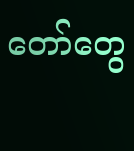တော်တွေ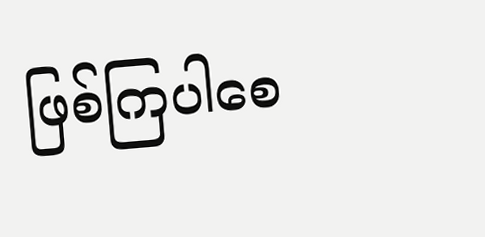ဖြစ်ကြပါစေ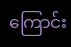ကြောင်း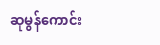ဆုမွန်ကောင်း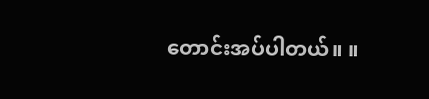တောင်းအပ်ပါတယ်။ ။